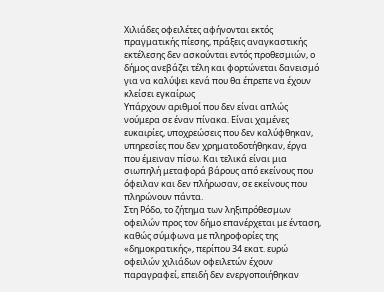Χιλιάδες οφειλέτες αφήνονται εκτός πραγματικής πίεσης, πράξεις αναγκαστικής εκτέλεσης δεν ασκούνται εντός προθεσμιών, ο δήμος ανεβάζει τέλη και φορτώνεται δανεισμό για να καλύψει κενά που θα έπρεπε να έχουν κλείσει εγκαίρως
Υπάρχουν αριθμοί που δεν είναι απλώς νούμερα σε έναν πίνακα. Είναι χαμένες ευκαιρίες, υποχρεώσεις που δεν καλύφθηκαν, υπηρεσίες που δεν χρηματοδοτήθηκαν, έργα που έμειναν πίσω. Και τελικά είναι μια σιωπηλή μεταφορά βάρους από εκείνους που όφειλαν και δεν πλήρωσαν, σε εκείνους που πληρώνουν πάντα.
Στη Ρόδο, το ζήτημα των ληξιπρόθεσμων οφειλών προς τον δήμο επανέρχεται με ένταση, καθώς σύμφωνα με πληροφορίες της «δημοκρατικής», περίπου 34 εκατ. ευρώ οφειλών χιλιάδων οφειλετών έχουν παραγραφεί, επειδή δεν ενεργοποιήθηκαν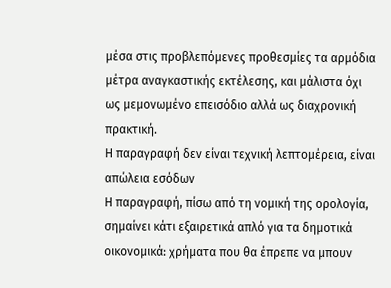μέσα στις προβλεπόμενες προθεσμίες τα αρμόδια μέτρα αναγκαστικής εκτέλεσης, και μάλιστα όχι ως μεμονωμένο επεισόδιο αλλά ως διαχρονική πρακτική.
Η παραγραφή δεν είναι τεχνική λεπτομέρεια, είναι απώλεια εσόδων
Η παραγραφή, πίσω από τη νομική της ορολογία, σημαίνει κάτι εξαιρετικά απλό για τα δημοτικά οικονομικά: χρήματα που θα έπρεπε να μπουν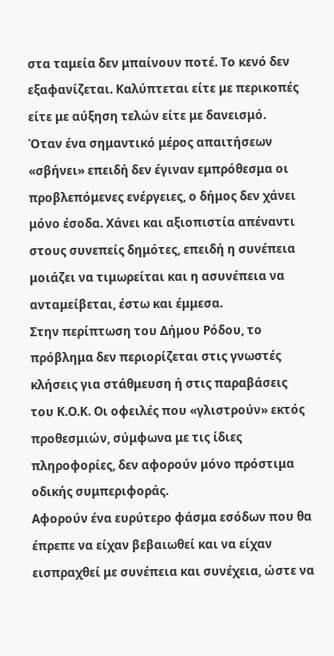στα ταμεία δεν μπαίνουν ποτέ. Το κενό δεν εξαφανίζεται. Καλύπτεται είτε με περικοπές είτε με αύξηση τελών είτε με δανεισμό.
Όταν ένα σημαντικό μέρος απαιτήσεων «σβήνει» επειδή δεν έγιναν εμπρόθεσμα οι προβλεπόμενες ενέργειες, ο δήμος δεν χάνει μόνο έσοδα. Χάνει και αξιοπιστία απέναντι στους συνεπείς δημότες, επειδή η συνέπεια μοιάζει να τιμωρείται και η ασυνέπεια να ανταμείβεται, έστω και έμμεσα.
Στην περίπτωση του Δήμου Ρόδου, το πρόβλημα δεν περιορίζεται στις γνωστές κλήσεις για στάθμευση ή στις παραβάσεις του Κ.Ο.Κ. Οι οφειλές που «γλιστρούν» εκτός προθεσμιών, σύμφωνα με τις ίδιες πληροφορίες, δεν αφορούν μόνο πρόστιμα οδικής συμπεριφοράς.
Αφορούν ένα ευρύτερο φάσμα εσόδων που θα έπρεπε να είχαν βεβαιωθεί και να είχαν εισπραχθεί με συνέπεια και συνέχεια, ώστε να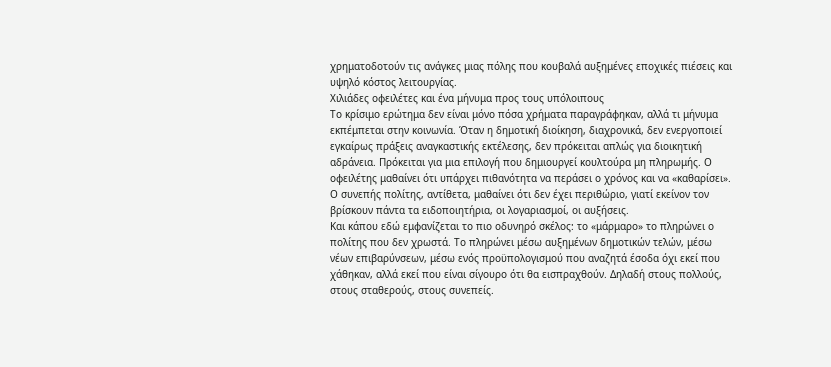χρηματοδοτούν τις ανάγκες μιας πόλης που κουβαλά αυξημένες εποχικές πιέσεις και υψηλό κόστος λειτουργίας.
Χιλιάδες οφειλέτες και ένα μήνυμα προς τους υπόλοιπους
Το κρίσιμο ερώτημα δεν είναι μόνο πόσα χρήματα παραγράφηκαν, αλλά τι μήνυμα εκπέμπεται στην κοινωνία. Όταν η δημοτική διοίκηση, διαχρονικά, δεν ενεργοποιεί εγκαίρως πράξεις αναγκαστικής εκτέλεσης, δεν πρόκειται απλώς για διοικητική αδράνεια. Πρόκειται για μια επιλογή που δημιουργεί κουλτούρα μη πληρωμής. Ο οφειλέτης μαθαίνει ότι υπάρχει πιθανότητα να περάσει ο χρόνος και να «καθαρίσει». Ο συνεπής πολίτης, αντίθετα, μαθαίνει ότι δεν έχει περιθώριο, γιατί εκείνον τον βρίσκουν πάντα τα ειδοποιητήρια, οι λογαριασμοί, οι αυξήσεις.
Και κάπου εδώ εμφανίζεται το πιο οδυνηρό σκέλος: το «μάρμαρο» το πληρώνει ο πολίτης που δεν χρωστά. Το πληρώνει μέσω αυξημένων δημοτικών τελών, μέσω νέων επιβαρύνσεων, μέσω ενός προϋπολογισμού που αναζητά έσοδα όχι εκεί που χάθηκαν, αλλά εκεί που είναι σίγουρο ότι θα εισπραχθούν. Δηλαδή στους πολλούς, στους σταθερούς, στους συνεπείς.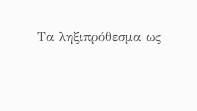Τα ληξιπρόθεσμα ως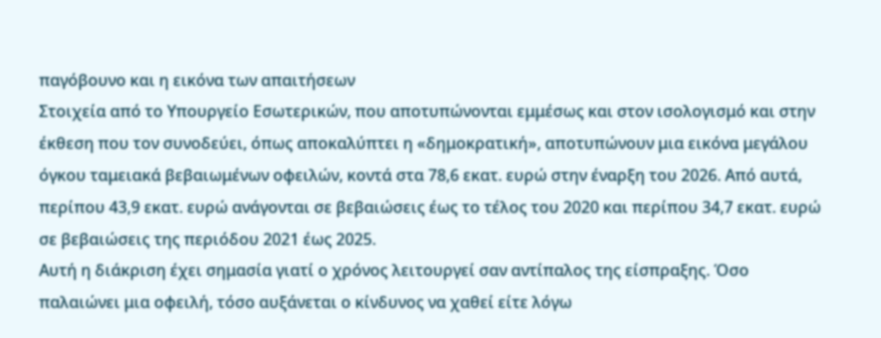παγόβουνο και η εικόνα των απαιτήσεων
Στοιχεία από το Υπουργείο Εσωτερικών, που αποτυπώνονται εμμέσως και στον ισολογισμό και στην έκθεση που τον συνοδεύει, όπως αποκαλύπτει η «δημοκρατική», αποτυπώνουν μια εικόνα μεγάλου όγκου ταμειακά βεβαιωμένων οφειλών, κοντά στα 78,6 εκατ. ευρώ στην έναρξη του 2026. Από αυτά, περίπου 43,9 εκατ. ευρώ ανάγονται σε βεβαιώσεις έως το τέλος του 2020 και περίπου 34,7 εκατ. ευρώ σε βεβαιώσεις της περιόδου 2021 έως 2025.
Αυτή η διάκριση έχει σημασία γιατί ο χρόνος λειτουργεί σαν αντίπαλος της είσπραξης. Όσο παλαιώνει μια οφειλή, τόσο αυξάνεται ο κίνδυνος να χαθεί είτε λόγω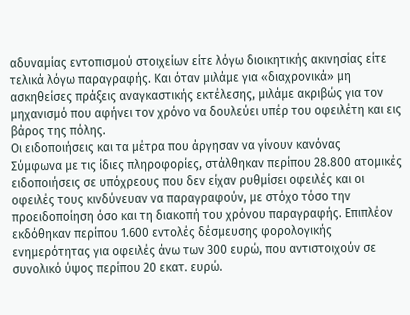αδυναμίας εντοπισμού στοιχείων είτε λόγω διοικητικής ακινησίας είτε τελικά λόγω παραγραφής. Και όταν μιλάμε για «διαχρονικά» μη ασκηθείσες πράξεις αναγκαστικής εκτέλεσης, μιλάμε ακριβώς για τον μηχανισμό που αφήνει τον χρόνο να δουλεύει υπέρ του οφειλέτη και εις βάρος της πόλης.
Οι ειδοποιήσεις και τα μέτρα που άργησαν να γίνουν κανόνας
Σύμφωνα με τις ίδιες πληροφορίες, στάλθηκαν περίπου 28.800 ατομικές ειδοποιήσεις σε υπόχρεους που δεν είχαν ρυθμίσει οφειλές και οι οφειλές τους κινδύνευαν να παραγραφούν, με στόχο τόσο την προειδοποίηση όσο και τη διακοπή του χρόνου παραγραφής. Επιπλέον εκδόθηκαν περίπου 1.600 εντολές δέσμευσης φορολογικής ενημερότητας για οφειλές άνω των 300 ευρώ, που αντιστοιχούν σε συνολικό ύψος περίπου 20 εκατ. ευρώ.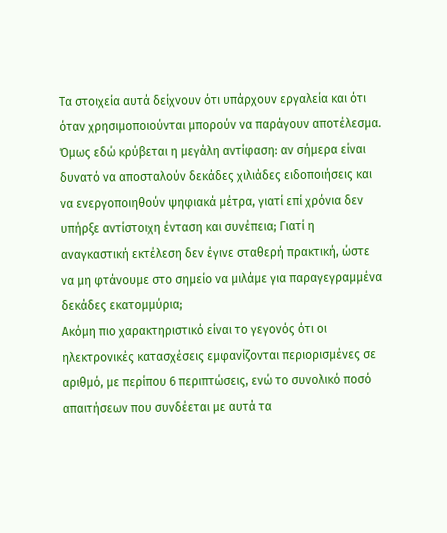Τα στοιχεία αυτά δείχνουν ότι υπάρχουν εργαλεία και ότι όταν χρησιμοποιούνται μπορούν να παράγουν αποτέλεσμα. Όμως εδώ κρύβεται η μεγάλη αντίφαση: αν σήμερα είναι δυνατό να αποσταλούν δεκάδες χιλιάδες ειδοποιήσεις και να ενεργοποιηθούν ψηφιακά μέτρα, γιατί επί χρόνια δεν υπήρξε αντίστοιχη ένταση και συνέπεια; Γιατί η αναγκαστική εκτέλεση δεν έγινε σταθερή πρακτική, ώστε να μη φτάνουμε στο σημείο να μιλάμε για παραγεγραμμένα δεκάδες εκατομμύρια;
Ακόμη πιο χαρακτηριστικό είναι το γεγονός ότι οι ηλεκτρονικές κατασχέσεις εμφανίζονται περιορισμένες σε αριθμό, με περίπου 6 περιπτώσεις, ενώ το συνολικό ποσό απαιτήσεων που συνδέεται με αυτά τα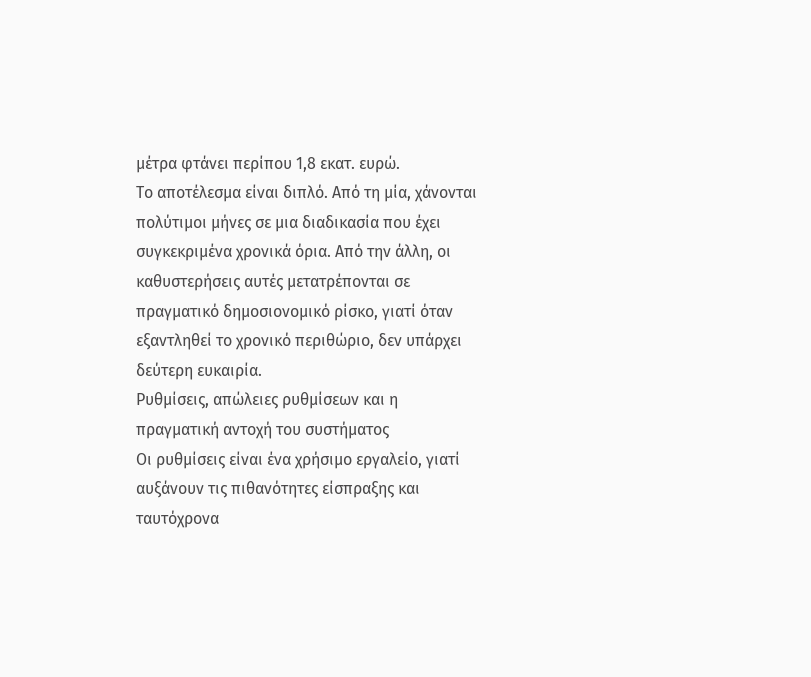μέτρα φτάνει περίπου 1,8 εκατ. ευρώ.
Το αποτέλεσμα είναι διπλό. Από τη μία, χάνονται πολύτιμοι μήνες σε μια διαδικασία που έχει συγκεκριμένα χρονικά όρια. Από την άλλη, οι καθυστερήσεις αυτές μετατρέπονται σε πραγματικό δημοσιονομικό ρίσκο, γιατί όταν εξαντληθεί το χρονικό περιθώριο, δεν υπάρχει δεύτερη ευκαιρία.
Ρυθμίσεις, απώλειες ρυθμίσεων και η πραγματική αντοχή του συστήματος
Οι ρυθμίσεις είναι ένα χρήσιμο εργαλείο, γιατί αυξάνουν τις πιθανότητες είσπραξης και ταυτόχρονα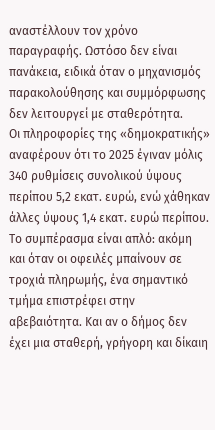αναστέλλουν τον χρόνο παραγραφής. Ωστόσο δεν είναι πανάκεια, ειδικά όταν ο μηχανισμός παρακολούθησης και συμμόρφωσης δεν λειτουργεί με σταθερότητα.
Οι πληροφορίες της «δημοκρατικής» αναφέρουν ότι το 2025 έγιναν μόλις 340 ρυθμίσεις συνολικού ύψους περίπου 5,2 εκατ. ευρώ, ενώ χάθηκαν άλλες ύψους 1,4 εκατ. ευρώ περίπου.
Το συμπέρασμα είναι απλό: ακόμη και όταν οι οφειλές μπαίνουν σε τροχιά πληρωμής, ένα σημαντικό τμήμα επιστρέφει στην αβεβαιότητα. Και αν ο δήμος δεν έχει μια σταθερή, γρήγορη και δίκαιη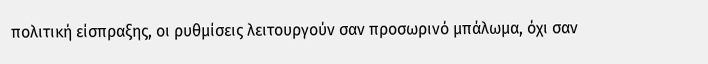πολιτική είσπραξης, οι ρυθμίσεις λειτουργούν σαν προσωρινό μπάλωμα, όχι σαν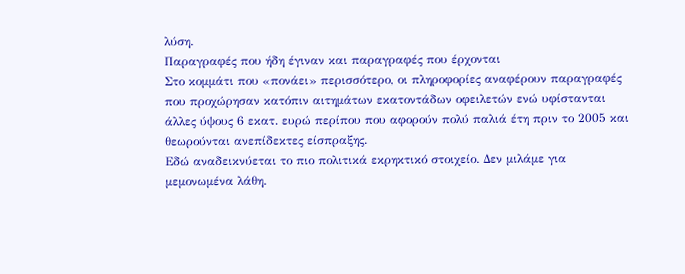λύση.
Παραγραφές που ήδη έγιναν και παραγραφές που έρχονται
Στο κομμάτι που «πονάει» περισσότερο, οι πληροφορίες αναφέρουν παραγραφές που προχώρησαν κατόπιν αιτημάτων εκατοντάδων οφειλετών ενώ υφίστανται άλλες ύψους 6 εκατ. ευρώ περίπου που αφορούν πολύ παλιά έτη πριν το 2005 και θεωρούνται ανεπίδεκτες είσπραξης.
Εδώ αναδεικνύεται το πιο πολιτικά εκρηκτικό στοιχείο. Δεν μιλάμε για μεμονωμένα λάθη.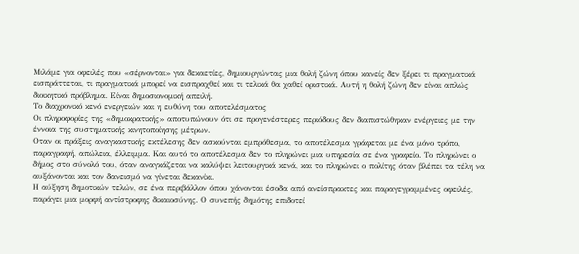Μιλάμε για οφειλές που «σέρνονται» για δεκαετίες, δημιουργώντας μια θολή ζώνη όπου κανείς δεν ξέρει τι πραγματικά εισπράττεται, τι πραγματικά μπορεί να εισπραχθεί και τι τελικά θα χαθεί οριστικά. Αυτή η θολή ζώνη δεν είναι απλώς διοικητικό πρόβλημα. Είναι δημοσιονομική απειλή.
Το διαχρονικό κενό ενεργειών και η ευθύνη του αποτελέσματος
Οι πληροφορίες της «δημοκρατικής» αποτυπώνουν ότι σε προγενέστερες περιόδους δεν διαπιστώθηκαν ενέργειες με την έννοια της συστηματικής κινητοποίησης μέτρων.
Οταν οι πράξεις αναγκαστικής εκτέλεσης δεν ασκούνται εμπρόθεσμα, το αποτέλεσμα γράφεται με ένα μόνο τρόπο, παραγραφή, απώλεια, έλλειμμα. Και αυτό το αποτέλεσμα δεν το πληρώνει μια υπηρεσία σε ένα γραφείο. Το πληρώνει ο δήμος στο σύνολό του, όταν αναγκάζεται να καλύψει λειτουργικά κενά, και το πληρώνει ο πολίτης όταν βλέπει τα τέλη να αυξάνονται και τον δανεισμό να γίνεται δεκανίκι.
Η αύξηση δημοτικών τελών, σε ένα περιβάλλον όπου χάνονται έσοδα από ανείσπρακτες και παραγεγραμμένες οφειλές, παράγει μια μορφή αντίστροφης δικαιοσύνης. Ο συνεπής δημότης επιδοτεί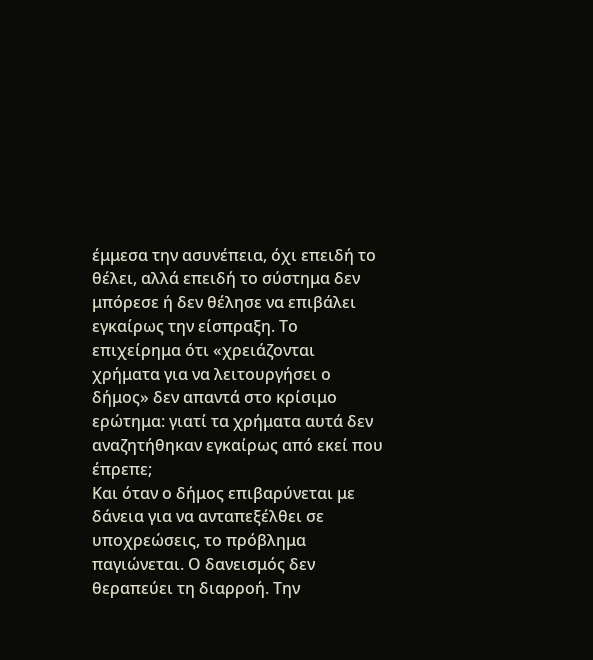έμμεσα την ασυνέπεια, όχι επειδή το θέλει, αλλά επειδή το σύστημα δεν μπόρεσε ή δεν θέλησε να επιβάλει εγκαίρως την είσπραξη. Το επιχείρημα ότι «χρειάζονται χρήματα για να λειτουργήσει ο δήμος» δεν απαντά στο κρίσιμο ερώτημα: γιατί τα χρήματα αυτά δεν αναζητήθηκαν εγκαίρως από εκεί που έπρεπε;
Και όταν ο δήμος επιβαρύνεται με δάνεια για να ανταπεξέλθει σε υποχρεώσεις, το πρόβλημα παγιώνεται. Ο δανεισμός δεν θεραπεύει τη διαρροή. Την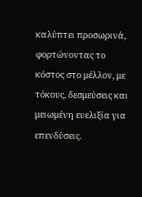καλύπτει προσωρινά, φορτώνοντας το κόστος στο μέλλον, με τόκους, δεσμεύσεις και μειωμένη ευελιξία για επενδύσεις.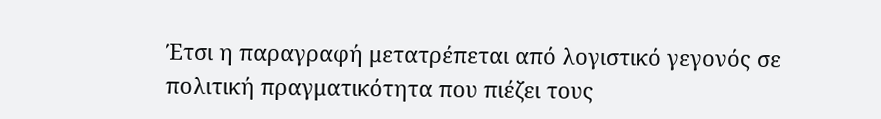Έτσι η παραγραφή μετατρέπεται από λογιστικό γεγονός σε πολιτική πραγματικότητα που πιέζει τους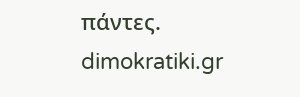πάντες.
dimokratiki.gr